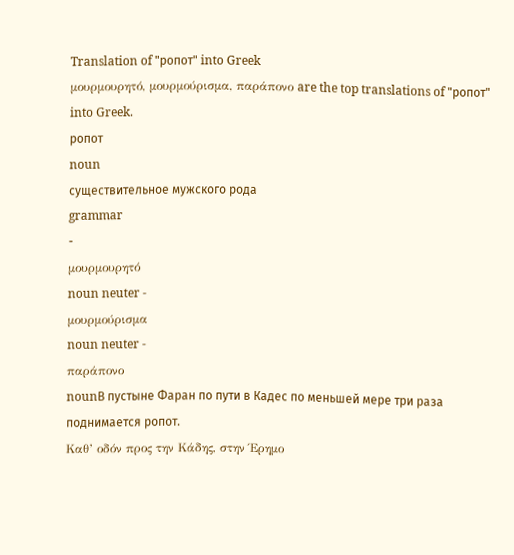Translation of "ропот" into Greek
μουρμουρητό, μουρμούρισμα, παράπονο are the top translations of "ропот" into Greek.
ропот
noun
существительное мужского рода
grammar
-
μουρμουρητό
noun neuter -
μουρμούρισμα
noun neuter -
παράπονο
nounВ пустыне Фаран по пути в Кадес по меньшей мере три раза поднимается ропот.
Καθ’ οδόν προς την Κάδης, στην Έρημο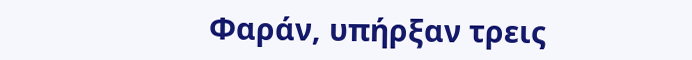Φαράν, υπήρξαν τρεις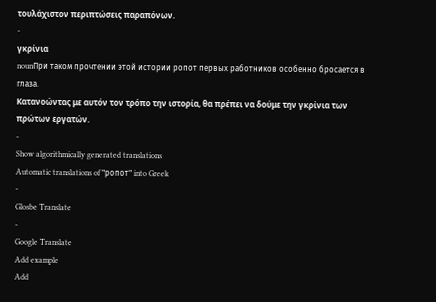τουλάχιστον περιπτώσεις παραπόνων.
-
γκρίνια
nounПри таком прочтении этой истории ропот первых работников особенно бросается в глаза.
Κατανοώντας με αυτόν τον τρόπο την ιστορία, θα πρέπει να δούμε την γκρίνια των πρώτων εργατών.
-
Show algorithmically generated translations
Automatic translations of "ропот" into Greek
-
Glosbe Translate
-
Google Translate
Add example
Add